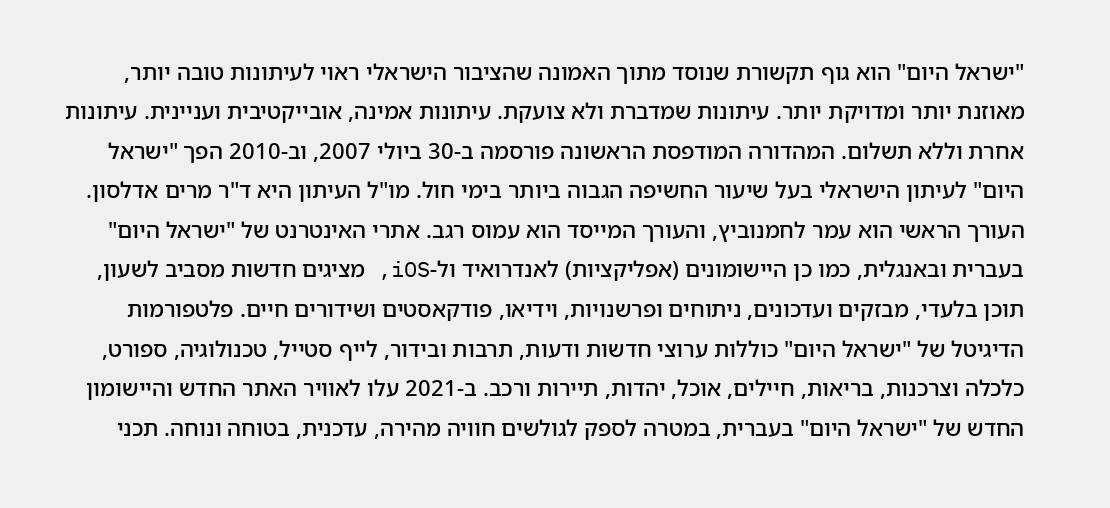"ישראל היום" הוא גוף תקשורת שנוסד מתוך האמונה שהציבור הישראלי ראוי לעיתונות טובה יותר, מאוזנת יותר ומדויקת יותר. עיתונות שמדברת ולא צועקת. עיתונות אמינה, אובייקטיבית ועניינית. עיתונות אחרת וללא תשלום. המהדורה המודפסת הראשונה פורסמה ב-30 ביולי 2007, וב-2010 הפך "ישראל היום" לעיתון הישראלי בעל שיעור החשיפה הגבוה ביותר בימי חול. מו"ל העיתון היא ד"ר מרים אדלסון. העורך הראשי הוא עמר לחמנוביץ, והעורך המייסד הוא עמוס רגב. אתרי האינטרנט של "ישראל היום" בעברית ובאנגלית, כמו כן היישומונים (אפליקציות) לאנדרואיד ול-iOS, מציגים חדשות מסביב לשעון, תוכן בלעדי, מבזקים ועדכונים, ניתוחים ופרשנויות, וידיאו, פודקאסטים ושידורים חיים. פלטפורמות הדיגיטל של "ישראל היום" כוללות ערוצי חדשות ודעות, תרבות ובידור, לייף סטייל, טכנולוגיה, ספורט, כלכלה וצרכנות, בריאות, חיילים, אוכל, יהדות, תיירות ורכב. ב-2021 עלו לאוויר האתר החדש והיישומון החדש של "ישראל היום" בעברית, במטרה לספק לגולשים חוויה מהירה, עדכנית, בטוחה ונוחה. תכני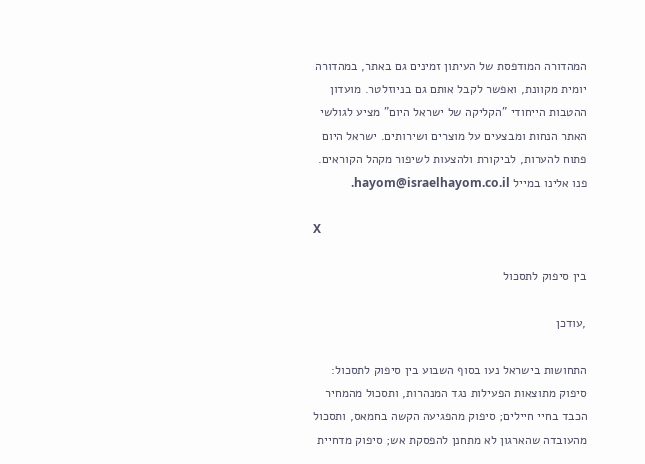המהדורה המודפסת של העיתון זמינים גם באתר, במהדורה יומית מקוונת, ואפשר לקבל אותם גם בניוזלטר. מועדון ההטבות הייחודי "הקליקה של ישראל היום" מציע לגולשי האתר הנחות ומבצעים על מוצרים ושירותים. ישראל היום פתוח להערות, לביקורת ולהצעות לשיפור מקהל הקוראים. פנו אלינו במייל hayom@israelhayom.co.il.

X

בין סיפוק לתסכול

,עודכן

התחושות בישראל נעו בסוף השבוע בין סיפוק לתסכול: סיפוק מתוצאות הפעילות נגד המנהרות, ותסכול מהמחיר הכבד בחיי חיילים; סיפוק מהפגיעה הקשה בחמאס, ותסכול מהעובדה שהארגון לא מתחנן להפסקת אש; סיפוק מדחיית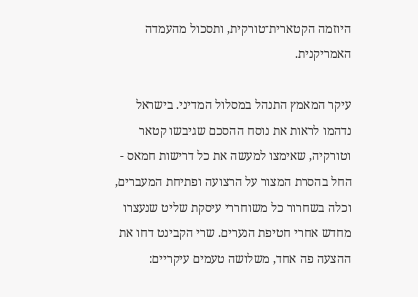היוזמה הקטארית־טורקית, ותסכול מהעמדה האמריקנית.

עיקר המאמץ התנהל במסלול המדיני. בישראל נדהמו לראות את נוסח ההסכם שגיבשו קטאר וטורקיה, שאימצו למעשה את כל דרישות חמאס - החל בהסרת המצור על הרצועה ופתיחת המעברים, וכלה בשחרור כל משוחררי עיסקת שליט שנעצרו מחדש אחרי חטיפת הנערים. שרי הקבינט דחו את ההצעה פה אחד, משלושה טעמים עיקריים: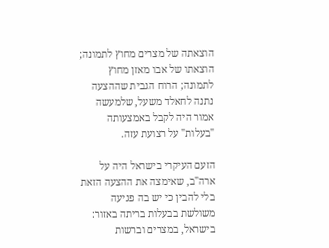הוצאתה של מצרים מחוץ לתמונה; הוצאתו של אבו מאזן מחוץ לתמונה; הרוח הגבית שההצעה נתנה לחאלד משעל, שלמעשה אמור היה לקבל באמצעותה "בעלות" על רצועת עזה.

הזעם העיקרי בישראל היה על ארה"ב, שאימצה את ההצעה הזאת בלי להבין כי יש בה פגיעה משולשת בבעלות בריתה באזור: בישראל, במצרים וברשות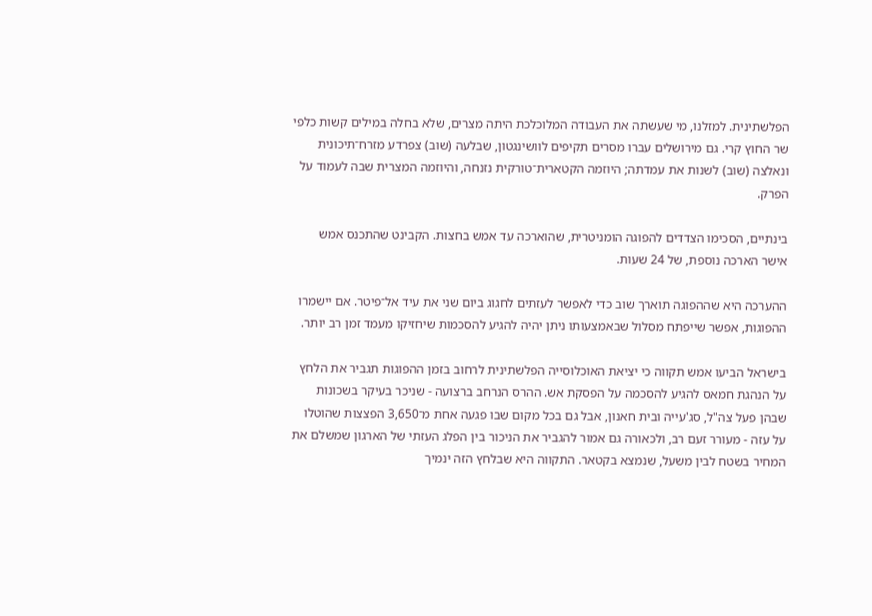הפלשתינית. למזלנו, מי שעשתה את העבודה המלוכלכת היתה מצרים, שלא בחלה במילים קשות כלפי שר החוץ קרי. גם מירושלים עברו מסרים תקיפים לוושינגטון, שבלעה (שוב) צפרדע מזרח־תיכונית ונאלצה (שוב) לשנות את עמדתה; היוזמה הקטארית־טורקית נזנחה, והיוזמה המצרית שבה לעמוד על הפרק.

בינתיים, הסכימו הצדדים להפוגה הומניטרית, שהוארכה עד אמש בחצות. הקבינט שהתכנס אמש אישר הארכה נוספת, של 24 שעות.

ההערכה היא שההפוגה תוארך שוב כדי לאפשר לעזתים לחגוג ביום שני את עיד אל־פיטר. אם יישמרו ההפוגות, אפשר שייפתח מסלול שבאמצעותו ניתן יהיה להגיע להסכמות שיחזיקו מעמד זמן רב יותר.

בישראל הביעו אמש תקווה כי יציאת האוכלוסייה הפלשתינית לרחוב בזמן ההפוגות תגביר את הלחץ על הנהגת חמאס להגיע להסכמה על הפסקת אש. ההרס הנרחב ברצועה - שניכר בעיקר בשכונות שבהן פעל צה"ל, סג'עייה ובית חאנון, אבל גם בכל מקום שבו פגעה אחת מ־3,650 הפצצות שהוטלו על עזה - מעורר זעם רב, ולכאורה גם אמור להגביר את הניכור בין הפלג העזתי של הארגון שמשלם את המחיר בשטח לבין משעל, שנמצא בקטאר. התקווה היא שבלחץ הזה ינמיך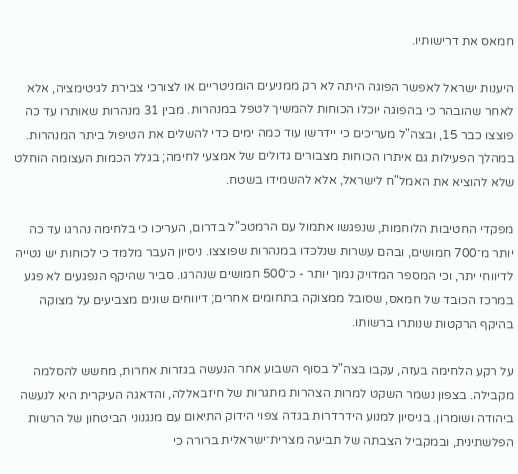חמאס את דרישותיו.

היענות ישראל לאפשר הפוגה היתה לא רק ממניעים הומניטריים או לצורכי צבירת לגיטימציה, אלא לאחר שהובהר כי בהפוגה יוכלו הכוחות להמשיך לטפל במנהרות. מבין 31 מנהרות שאותרו עד כה פוצצו כבר 15, ובצה"ל מעריכים כי יידרשו עוד כמה ימים כדי להשלים את הטיפול ביתר המנהרות. במהלך הפעילות גם איתרו הכוחות מצבורים גדולים של אמצעי לחימה; בגלל הכמות העצומה הוחלט שלא להוציא את האמל"ח לישראל, אלא להשמידו בשטח.

מפקדי החטיבות הלוחמות, שנפגשו אתמול עם הרמטכ"ל בדרום, העריכו כי בלחימה נהרגו עד כה יותר מ־700 חמושים, ובהם עשרות שנלכדו במנהרות שפוצצו. ניסיון העבר מלמד כי לכוחות יש נטייה לדיווחי יתר, וכי המספר המדויק נמוך יותר - כ־500 חמושים שנהרגו. סביר שהיקף הנפגעים לא פגע במרכז הכובד של חמאס, שסובל ממצוקה בתחומים אחרים; דיווחים שונים מצביעים על מצוקה בהיקף הרקטות שנותרו ברשותו.

על רקע הלחימה בעזה, עקבו בצה"ל בסוף השבוע אחר הנעשה בגזרות אחרות, מחשש להסלמה מקבילה. בצפון נשמר השקט למרות הצהרות מתגרות של חיזבאללה, והדאגה העיקרית היא לנעשה ביהודה ושומרון. בניסיון למנוע הידרדרות בגדה צפוי הידוק התיאום עם מנגנוני הביטחון של הרשות הפלשתינית, ובמקביל הצבתה של תביעה מצרית־ישראלית ברורה כי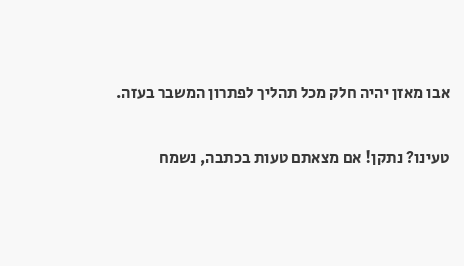אבו מאזן יהיה חלק מכל תהליך לפתרון המשבר בעזה.

טעינו? נתקן! אם מצאתם טעות בכתבה, נשמח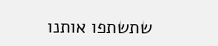שתשתפו אותנו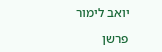יואב לימור

פרשן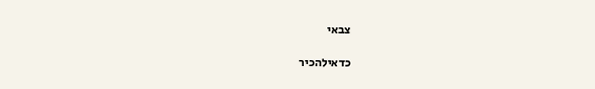צבאי

כדאילהכיר